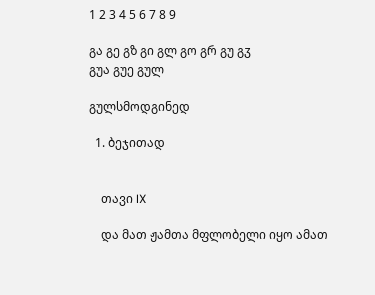1 2 3 4 5 6 7 8 9

გა გე გზ გი გლ გო გრ გუ გჳ
გუა გუე გულ

გულსმოდგინედ

  1. ბეჯითად


    თავი IX

    და მათ ჟამთა მფლობელი იყო ამათ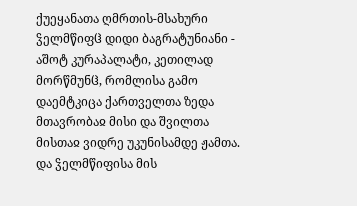ქუეყანათა ღმრთის-მსახური ჴელმწიფჱ დიდი ბაგრატუნიანი - აშოტ კურაპალატი, კეთილად მორწმუნჱ, რომლისა გამო დაემტკიცა ქართველთა ზედა მთავრობაჲ მისი და შვილთა მისთაჲ ვიდრე უკუნისამდე ჟამთა. და ჴელმწიფისა მის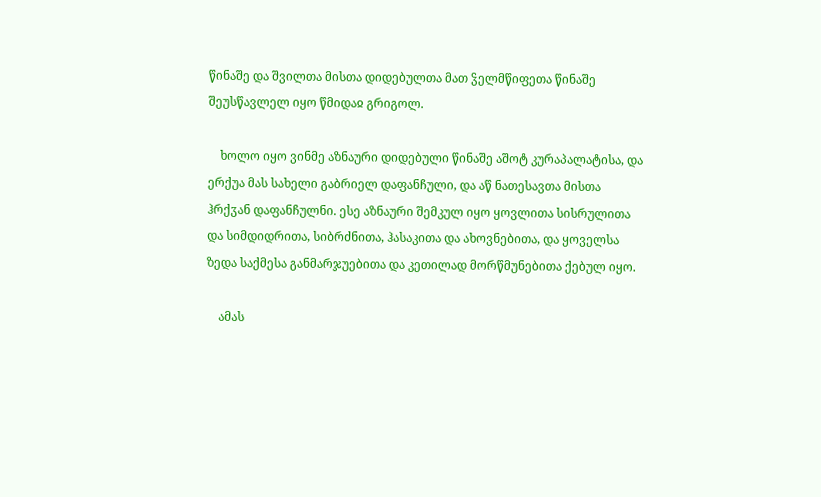წინაშე და შვილთა მისთა დიდებულთა მათ ჴელმწიფეთა წინაშე შეუსწავლელ იყო წმიდაჲ გრიგოლ.

    ხოლო იყო ვინმე აზნაური დიდებული წინაშე აშოტ კურაპალატისა, და ერქუა მას სახელი გაბრიელ დაფანჩული, და აწ ნათესავთა მისთა ჰრქჳან დაფანჩულნი. ესე აზნაური შემკულ იყო ყოვლითა სისრულითა და სიმდიდრითა, სიბრძნითა, ჰასაკითა და ახოვნებითა, და ყოველსა ზედა საქმესა განმარჯუებითა და კეთილად მორწმუნებითა ქებულ იყო.

    ამას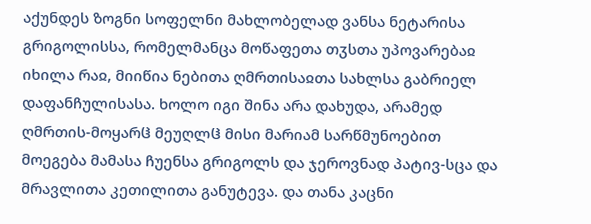აქუნდეს ზოგნი სოფელნი მახლობელად ვანსა ნეტარისა გრიგოლისსა, რომელმანცა მოწაფეთა თჳსთა უპოვარებაჲ იხილა რაჲ, მიიწია ნებითა ღმრთისაჲთა სახლსა გაბრიელ დაფანჩულისასა. ხოლო იგი შინა არა დახუდა, არამედ ღმრთის-მოყარჱ მეუღლჱ მისი მარიამ სარწმუნოებით მოეგება მამასა ჩუენსა გრიგოლს და ჯეროვნად პატივ-სცა და მრავლითა კეთილითა განუტევა. და თანა კაცნი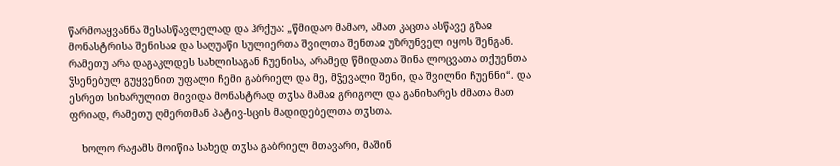წარმოაყვანნა შესასწავლელად და ჰრქუა: „წმიდაო მამაო, ამათ კაცთა ასწავე გზაჲ მონასტრისა შენისაჲ და საღუაწი სულიერთა შვილთა შენთაჲ უზრუნველ იყოს შენგან. რამეთუ არა დაგაკლდეს სახლისაგან ჩუენისა, არამედ წმიდათა შინა ლოცვათა თქუენთა ჴსენებულ გუყვენით უფალი ჩემი გაბრიელ და მე, მჴევალი შენი, და შვილნი ჩუენნი“. და ესრეთ სიხარულით მივიდა მონასტრად თჳსა მამაჲ გრიგოლ და განიხარეს ძმათა მათ ფრიად, რამეთუ ღმერთმან პატივ-სცის მადიდებელთა თჳსთა.

    ხოლო რაჟამს მოიწია სახედ თჳსა გაბრიელ მთავარი, მაშინ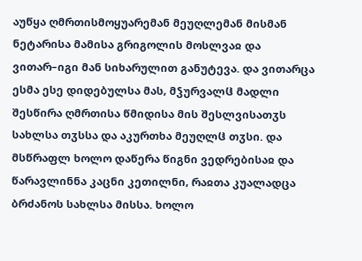აუწყა ღმრთისმოყუარემან მეუღლემან მისმან ნეტარისა მამისა გრიგოლის მოსლვაჲ და ვითარ–იგი მან სიხარულით განუტევა. და ვითარცა ესმა ესე დიდებულსა მას, მჴურვალჱ მადლი შესწირა ღმრთისა წმიდისა მის შესლვისათჳს სახლსა თჳსსა და აკურთხა მეუღლჱ თჳსი. და მსწრაფლ ხოლო დაწერა წიგნი ვედრებისაჲ და წარავლინნა კაცნი კეთილნი, რაჲთა კუალადცა ბრძანოს სახლსა მისსა. ხოლო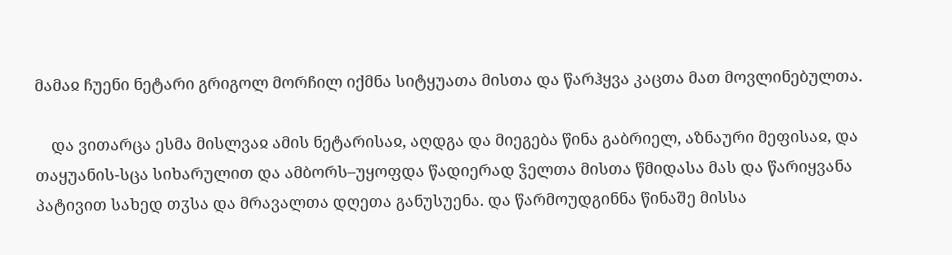მამაჲ ჩუენი ნეტარი გრიგოლ მორჩილ იქმნა სიტყუათა მისთა და წარჰყვა კაცთა მათ მოვლინებულთა.

    და ვითარცა ესმა მისლვაჲ ამის ნეტარისაჲ, აღდგა და მიეგება წინა გაბრიელ, აზნაური მეფისაჲ, და თაყუანის-სცა სიხარულით და ამბორს–უყოფდა წადიერად ჴელთა მისთა წმიდასა მას და წარიყვანა პატივით სახედ თჳსა და მრავალთა დღეთა განუსუენა. და წარმოუდგინნა წინაშე მისსა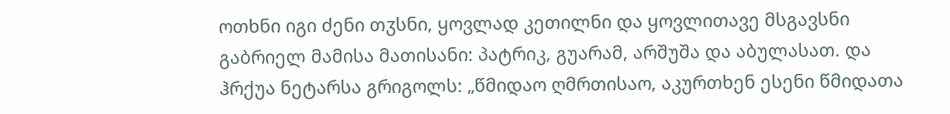ოთხნი იგი ძენი თჳსნი, ყოვლად კეთილნი და ყოვლითავე მსგავსნი გაბრიელ მამისა მათისანი: პატრიკ, გუარამ, არშუშა და აბულასათ. და ჰრქუა ნეტარსა გრიგოლს: „წმიდაო ღმრთისაო, აკურთხენ ესენი წმიდათა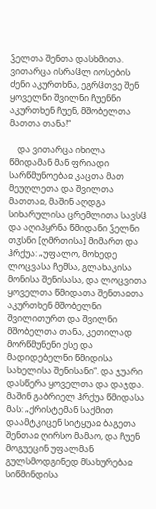ჴელთა შენთა დასხმითა. ვითარცა ისრაჱლ იოსების ძენი აკურთხნა, ეგრჱთვე შენ ყოველნი შვილნი ჩუენნი აკურთხენ ჩუენ, მშობელთა მათთა თანა!“

    და ვითარცა იხილა წმიდამან მან ფრიადი სარწმუნოებაჲ კაცთა მათ მეუღლეთა და შვილთა მათთაჲ, მაშინ აღდგა სიხარულისა ცრემლითა სავსჱ და აღიპყრნა წმიდანი ჴელნი თჳსნი [ღმრთისა] მიმართ და ჰრქუა: „უფალო, მოხედე ლოცვასა ჩემსა, გლახაკისა მონისა შენისასა, და ლოცვითა ყოველთა წმიდათა შენთაჲთა აკურთხენ მშობელნი შვილითურთ და შვილნი მშობელთა თანა, კეთილად მორწმუნენი ესე და მადიდებელნი წმიდისა სახელისა შენისანი“. და ჯუარი დასწერა ყოველთა და დაჯდა. მაშინ გაბრიელ ჰრქუა წმიდასა მას: „ქრისტემან საქმით დაამტკიცენ სიტყუაჲ ბაგეთა შენთაჲ ღირსო მამაო, და ჩუენ მოგუეცინ უფალმან გულსმოდგინედ მსახურებაჲ სიწმინდისა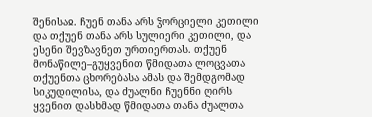შენისაჲ. ჩუენ თანა არს ჴორციელი კეთილი და თქუენ თანა არს სულიერი კეთილი, და ესენი შევზავნეთ ურთიერთას. თქუენ მონაწილე–გუყვენით წმიდათა ლოცვათა თქუენთა ცხორებასა ამას და შემდგომად სიკუდილისა, და ძუალნი ჩუენნი ღირს ყვენით დასხმად წმიდათა თანა ძუალთა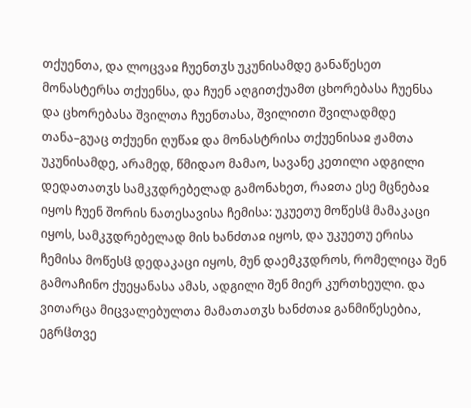თქუენთა, და ლოცვაჲ ჩუენთჳს უკუნისამდე განაწესეთ მონასტერსა თქუენსა, და ჩუენ აღგითქუამთ ცხორებასა ჩუენსა და ცხორებასა შვილთა ჩუენთასა, შვილითი შვილადმდე თანა–გუაც თქუენი ღუწაჲ და მონასტრისა თქუენისაჲ ჟამთა უკუნისამდე, არამედ, წმიდაო მამაო, სავანე კეთილი ადგილი დედათათჳს სამკჳდრებელად გამონახეთ, რაჲთა ესე მცნებაჲ იყოს ჩუენ შორის ნათესავისა ჩემისა: უკუეთუ მოწესჱ მამაკაცი იყოს, სამკჳდრებელად მის ხანძთაჲ იყოს, და უკუეთუ ერისა ჩემისა მოწესჱ დედაკაცი იყოს, მუნ დაემკჳდროს, რომელიცა შენ გამოაჩინო ქუეყანასა ამას, ადგილი შენ მიერ კურთხეული. და ვითარცა მიცვალებულთა მამათათჳს ხანძთაჲ განმიწესებია, ეგრჱთვე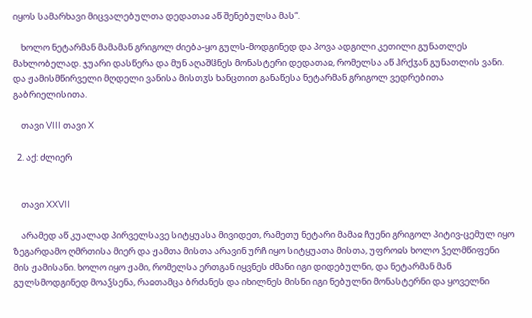იყოს სამარხავი მიცვალებულთა დედათაჲ აწ შენებულსა მას“.

    ხოლო ნეტარმან მამამან გრიგოლ ძიება-ყო გულს-მოდგინედ და პოვა ადგილი კეთილი გუნათლეს მახლობელად. ჯუარი დასწერა და მუნ აღაშჱნეს მონასტერი დედათაჲ, რომელსა აწ ჰრქჳან გუნათლის ვანი. და ჟამისმწირველი მღდელი ვანისა მისთჳს ხანცთით განაწესა ნეტარმან გრიგოლ ვედრებითა გაბრიელისითა.

    თავი VIII თავი X

  2. აქ: ძლიერ


    თავი XXVII

    არამედ აწ კუალად პირველსავე სიტყუასა მივიდეთ, რამეთუ ნეტარი მამაჲ ჩუენი გრიგოლ პიტივ-ცემულ იყო ზეგარდამო ღმრთისა მიერ და ჟამთა მისთა არავინ ურჩ იყო სიტყუათა მისთა, უფროჲს ხოლო ჴელმწიფენი მის ჟამისანი. ხოლო იყო ჟამი, რომელსა ერთგან იყვნეს ძმანი იგი დიდებულნი, და ნეტარმან მან გულსმოდგინედ მოაჴსენა, რაჲთამცა ბრძანეს და იხილნეს მისნი იგი ნებულნი მონასტერნი და ყოველნი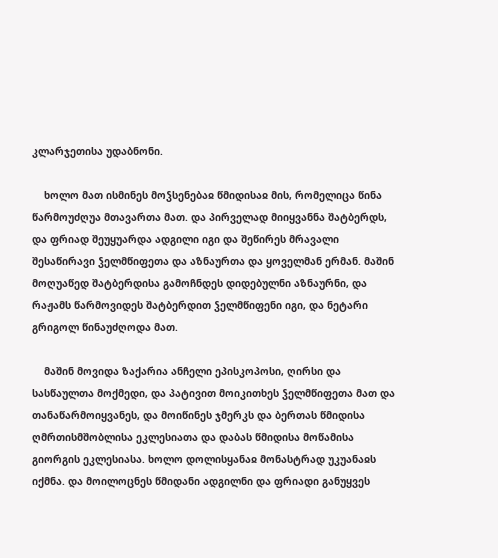კლარჯეთისა უდაბნონი.

    ხოლო მათ ისმინეს მოჴსენებაჲ წმიდისაჲ მის, რომელიცა წინა წარმოუძღუა მთავართა მათ. და პირველად მიიყვანნა შატბერდს, და ფრიად შეუყუარდა ადგილი იგი და შეწირეს მრავალი შესაწირავი ჴელმწიფეთა და აზნაურთა და ყოველმან ერმან. მაშინ მოღუაწედ შატბერდისა გამოჩნდეს დიდებულნი აზნაურნი, და რაჟამს წარმოვიდეს შატბერდით ჴელმწიფენი იგი, და ნეტარი გრიგოლ წინაუძღოდა მათ.

    მაშინ მოვიდა ზაქარია ანჩელი ეპისკოპოსი, ღირსი და სასწაულთა მოქმედი, და პატივით მოიკითხეს ჴელმწიფეთა მათ და თანაწარმოიყვანეს, და მოიწინეს ჯმერკს და ბერთას წმიდისა ღმრთისმშობლისა ეკლესიათა და დაბას წმიდისა მოწამისა გიორგის ეკლესიასა. ხოლო დოლისყანაჲ მონასტრად უკუანაჲს იქმნა. და მოილოცნეს წმიდანი ადგილნი და ფრიადი განუყვეს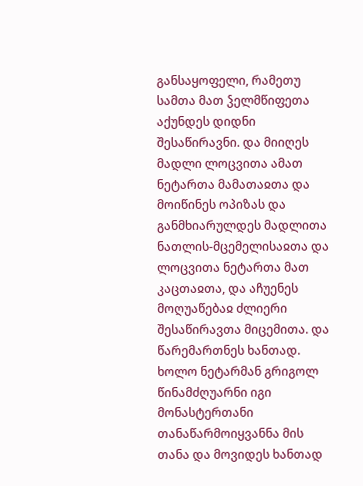განსაყოფელი, რამეთუ სამთა მათ ჴელმწიფეთა აქუნდეს დიდნი შესაწირავნი. და მიიღეს მადლი ლოცვითა ამათ ნეტართა მამათაჲთა და მოიწინეს ოპიზას და განმხიარულდეს მადლითა ნათლის-მცემელისაჲთა და ლოცვითა ნეტართა მათ კაცთაჲთა, და აჩუენეს მოღუაწებაჲ ძლიერი შესაწირავთა მიცემითა. და წარემართნეს ხანთად. ხოლო ნეტარმან გრიგოლ წინამძღუარნი იგი მონასტერთანი თანაწარმოიყვანნა მის თანა და მოვიდეს ხანთად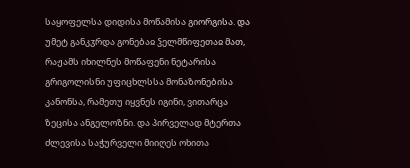საყოფელსა დიდისა მოწამისა გიორგისა. და უმეტ განკჳრდა გონებაჲ ჴელმწიფეთაჲ მათ, რაჟამს იხილნეს მოწაფენი ნეტარისა გრიგოლისნი უფიცხლსსა მონაზონებისა კანონსა, რამეთუ იყვნეს იგინი, ვითარცა ზეცისა ანგელოზნი. და პირველად მტერთა ძლევისა საჭურველი მიიღეს ოხითა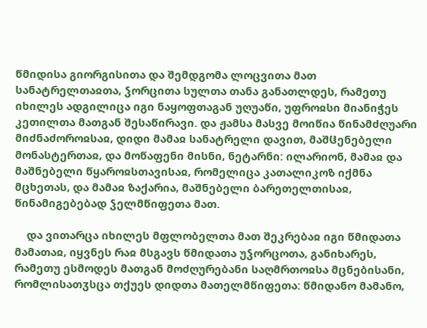წმიდისა გიორგისითა და შემდგომა ლოცვითა მათ სანატრელთაჲთა, ჴორცითა სულთა თანა განათლდეს, რამეთუ იხილეს ადგილიცა იგი ნაყოფთაგან უღუაწი, უფროჲსი მიანიჭეს კეთილთა მათგან შესაწირავი. და ჟამსა მასვე მოიწია წინამძღუარი მიძნაძოროჲსაჲ, დიდი მამაჲ სანატრელი დავით, მაშჱენებელი მონასტერთაჲ, და მოწაფენი მისნი, ნეტარნი: ილარიონ, მამაჲ და მაშნებელი წყაროჲსთავისაჲ, რომელიცა კათალიკოზ იქმნა მცხეთას, და მამაჲ ზაქარია, მაშნებელი ბარეთელთისაჲ, წინამიგებებად ჴელმწიფეთა მათ.

    და ვითარცა იხილეს მფლობელთა მათ შეკრებაჲ იგი წმიდათა მამათაჲ, იყვნეს რაჲ მსგავს წმიდათა უჴორცოთა, განიხარეს, რამეთუ ესმოდეს მათგან მოძღურებანი საღმრთოჲსა მცნებისანი, რომლისათჳსცა თქუეს დიდთა მათელმწიფეთა: წმიდანო მამანო,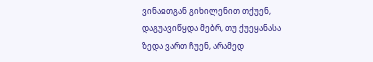ვინაჲთგან გიხილენით თქუენ, დაგუავიწყდა მებრ, თუ ქუეყანასა ზედა ვართ ჩუენ, არამედ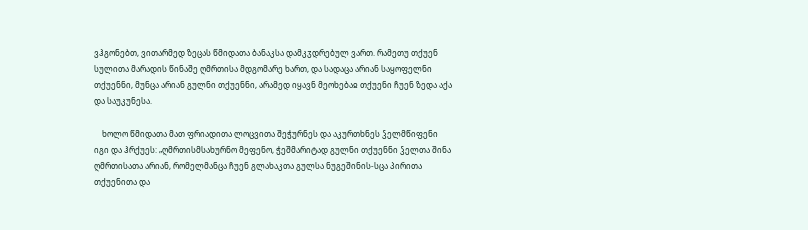ვჰგონებთ, ვითარმედ ზეცას წმიდათა ბანაკსა დამკჳდრებულ ვართ. რამეთუ თქუენ სულითა მარადის წინაშე ღმრთისა მდგომარე ხართ, და სადაცა არიან საყოფელნი თქუენნი, მუნცა არიან გულნი თქუენნი, არამედ იყავნ მეოხებაჲ თქუენი ჩუენ ზედა აქა და საუკუნესა.

    ხოლო წმიდათა მათ ფრიადითა ლოცვითა შეჭურნეს და აკურთხნეს ჴელმწიფენი იგი და ჰრქუეს: „ღმრთისმსახურნო მეფენო, ჭეშმარიტად გულნი თქუენნი ჴელთა შინა ღმრთისათა არიან, რომელმანცა ჩუენ გლახაკთა გულსა ნუგეშინის-სცა პირითა თქუენითა და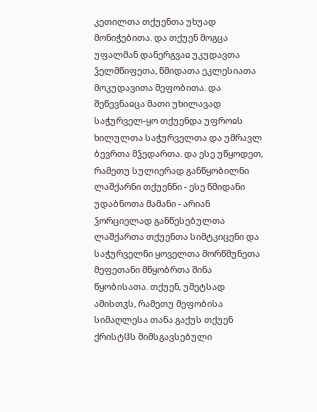კეთილთა თქუენთა უხუად მონიჭებითა. და თქუენ მოგცა უფალმან დანერგვაჲ უკუდავთა ჴელმწიფეთა, წმიდათა ეკლესიათა მოკუდავითა მეფობითა. და შეწევნაჲცა მათი უხილავად საჭურველ-ყო თქუენდა უფროჲს ხილულთა საჭურველთა და უმრავლ ბევრთა მჴედართა. და ესე უწყოდეთ, რამეთუ სულიერად განწყობილნი ლაშქარნი თქუენნი - ესე წმიდანი უდაბნოთა მამანი - არიან ჴორციელად განწესებულთა ლაშქართა თქუენთა სიმტკიცენი და საჭურველნი ყოველთა მორწმუნეთა მეფეთანი მწყობრთა შინა წყობისათა. თქუენ, უმეტსად ამისთჳს, რამეთუ მეფობისა სიმაღლესა თანა გაქუს თქუენ ქრისტჱს მიმსგავსებული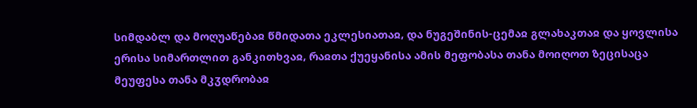სიმდაბლ და მოღუაწებაჲ წმიდათა ეკლესიათაჲ, და ნუგეშინის-ცემაჲ გლახაკთაჲ და ყოვლისა ერისა სიმართლით განკითხვაჲ, რაჲთა ქუეყანისა ამის მეფობასა თანა მოიღოთ ზეცისაცა მეუფესა თანა მკჳდრობაჲ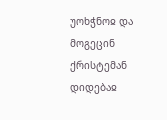უოხჭნოჲ და მოგეცინ ქრისტემან დიდებაჲ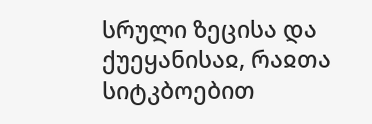სრული ზეცისა და ქუეყანისაჲ, რაჲთა სიტკბოებით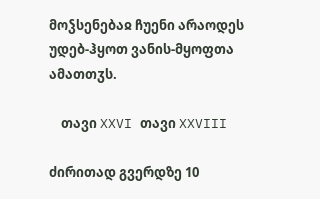მოჴსენებაჲ ჩუენი არაოდეს უდებ-ჰყოთ ვანის-მყოფთა ამათთჳს.

    თავი XXVI თავი XXVIII

ძირითად გვერდზე 10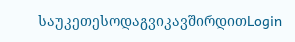საუკეთესოდაგვიკავშირდითLogin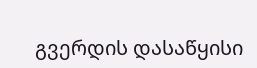გვერდის დასაწყისი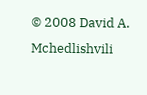© 2008 David A. Mchedlishvili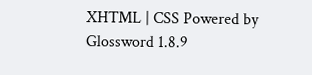XHTML | CSS Powered by Glossword 1.8.9